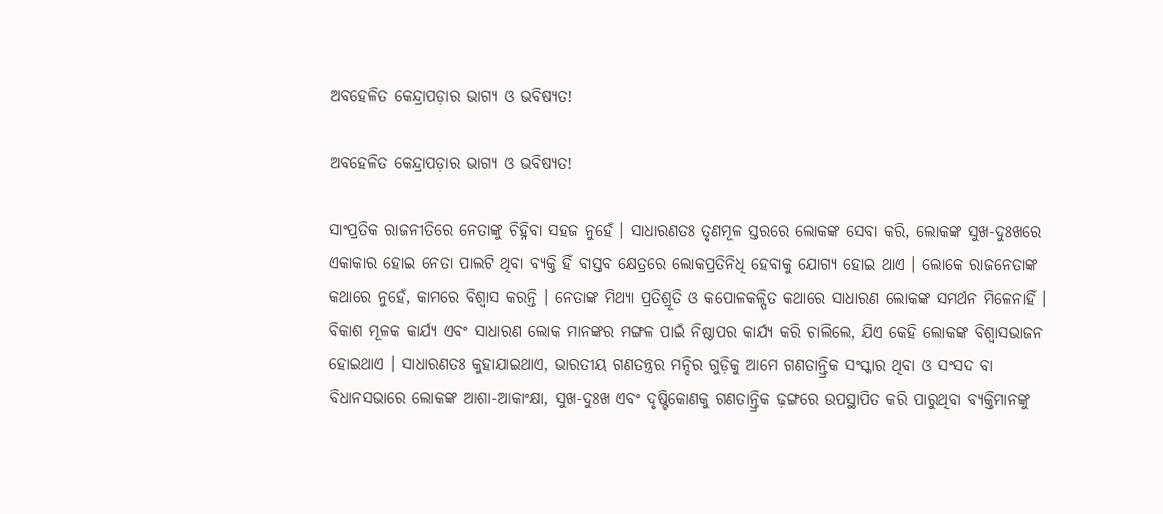ଅବହେଳିତ କେନ୍ଦ୍ରାପଡ଼ାର ଭାଗ୍ୟ ଓ ଭବିଷ୍ୟତ!

ଅବହେଳିତ କେନ୍ଦ୍ରାପଡ଼ାର ଭାଗ୍ୟ ଓ ଭବିଷ୍ୟତ!

ସାଂପ୍ରତିକ ରାଜନୀତିରେ ନେତାଙ୍କୁ ଚିହ୍ନିବା ସହଜ ନୁହେଁ । ସାଧାରଣତଃ ତୃଣମୂଳ ସ୍ତରରେ ଲୋକଙ୍କ ସେବା କରି, ଲୋକଙ୍କ ସୁଖ-ଦୁଃଖରେ ଏକାକାର ହୋଇ ନେତା ପାଲଟି ଥିବା ବ୍ୟକ୍ତି ହିଁ ବାସ୍ତବ କ୍ଷେତ୍ରରେ ଲୋକପ୍ରତିନିଧି ହେବାକୁ ଯୋଗ୍ୟ ହୋଇ ଥାଏ । ଲୋକେ ରାଜନେତାଙ୍କ କଥାରେ ନୁହେଁ, କାମରେ ବିଶ୍ୱାସ କରନ୍ତି । ନେତାଙ୍କ ମିଥ୍ୟା ପ୍ରତିଶ୍ରୂତି ଓ କପୋଳକଳ୍ପିତ କଥାରେ ସାଧାରଣ ଲୋକଙ୍କ ସମର୍ଥନ ମିଳେନାହିଁ । ବିକାଶ ମୂଳକ କାର୍ଯ୍ୟ ଏବଂ ସାଧାରଣ ଲୋକ ମାନଙ୍କର ମଙ୍ଗଳ ପାଇଁ ନିଷ୍ଠାପର କାର୍ଯ୍ୟ କରି ଚାଲିଲେ, ଯିଏ କେହି ଲୋକଙ୍କ ବିଶ୍ୱାସଭାଜନ ହୋଇଥାଏ । ସାଧାରଣତଃ କୁହାଯାଇଥାଏ, ଭାରତୀୟ ଗଣତନ୍ତ୍ରର ମନ୍ଦିର ଗୁଡ଼ିକୁ ଆମେ ଗଣତାନ୍ତ୍ରିକ ସଂସ୍କାର ଥିବା ଓ ସଂସଦ ବା ବିଧାନସଭାରେ ଲୋକଙ୍କ ଆଶା-ଆକାଂକ୍ଷା, ସୁଖ-ଦୁଃଖ ଏବଂ ଦୃଷ୍ଟିକୋଣକୁ ଗଣତାନ୍ତ୍ରିକ ଢ଼ଙ୍ଗରେ ଉପସ୍ଥାପିତ କରି ପାରୁଥିବା ବ୍ୟକ୍ତିମାନଙ୍କୁ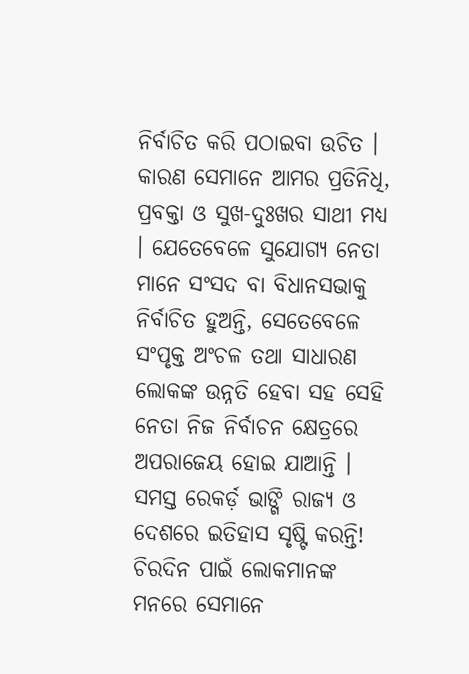ନିର୍ବାଚିତ କରି ପଠାଇବା ଉଚିତ । କାରଣ ସେମାନେ ଆମର ପ୍ରତିନିଧି, ପ୍ରବକ୍ତା ଓ ସୁଖ-ଦୁଃଖର ସାଥୀ ମଧ୍ୟ । ଯେତେବେଳେ ସୁଯୋଗ୍ୟ ନେତା ମାନେ ସଂସଦ ବା ବିଧାନସଭାକୁ ନିର୍ବାଚିତ ହୁଅନ୍ତି, ସେତେବେଳେ ସଂପୃକ୍ତ ଅଂଚଳ ତଥା ସାଧାରଣ ଲୋକଙ୍କ ଉନ୍ନତି ହେବା ସହ ସେହି ନେତା ନିଜ ନିର୍ବାଚନ କ୍ଷେତ୍ରରେ ଅପରାଜେୟ ହୋଇ ଯାଆନ୍ତି । ସମସ୍ତ ରେକର୍ଡ଼ ଭାଙ୍ଗି ରାଜ୍ୟ ଓ ଦେଶରେ ଇତିହାସ ସୃଷ୍ଟି କରନ୍ତି! ଚିରଦିନ ପାଇଁ ଲୋକମାନଙ୍କ ମନରେ ସେମାନେ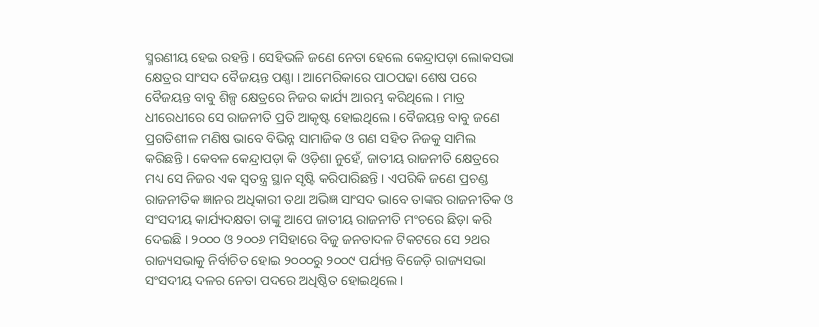ସ୍ମରଣୀୟ ହେଇ ରହନ୍ତି । ସେହିଭଳି ଜଣେ ନେତା ହେଲେ କେନ୍ଦ୍ରାପଡ଼ା ଲୋକସଭା କ୍ଷେତ୍ରର ସାଂସଦ ବୈଜୟନ୍ତ ପଣ୍ଣା । ଆମେରିକାରେ ପାଠପଢା ଶେଷ ପରେ ବୈଜୟନ୍ତ ବାବୁ ଶିଳ୍ପ କ୍ଷେତ୍ରରେ ନିଜର କାର୍ଯ୍ୟ ଆରମ୍ଭ କରିଥିଲେ । ମାତ୍ର ଧୀରେଧୀରେ ସେ ରାଜନୀତି ପ୍ରତି ଆକୃଷ୍ଟ ହୋଇଥିଲେ । ବୈଜୟନ୍ତ ବାବୁ ଜଣେ ପ୍ରଗତିଶୀଳ ମଣିଷ ଭାବେ ବିଭିନ୍ନ ସାମାଜିକ ଓ ଗଣ ସହିତ ନିଜକୁ ସାମିଲ କରିଛନ୍ତି । କେବଳ କେନ୍ଦ୍ରାପଡ଼ା କି ଓଡ଼ିଶା ନୁହେଁ, ଜାତୀୟ ରାଜନୀତି କ୍ଷେତ୍ରରେ ମଧ୍ୟ ସେ ନିଜର ଏକ ସ୍ୱତନ୍ତ୍ର ସ୍ଥାନ ସୃଷ୍ଟି କରିପାରିଛନ୍ତି । ଏପରିକି ଜଣେ ପ୍ରଚଣ୍ଡ ରାଜନୀତିକ ଜ୍ଞାନର ଅଧିକାରୀ ତଥା ଅଭିଜ୍ଞ ସାଂସଦ ଭାବେ ତାଙ୍କର ରାଜନୀତିକ ଓ ସଂସଦୀୟ କାର୍ଯ୍ୟଦକ୍ଷତା ତାଙ୍କୁ ଆପେ ଜାତୀୟ ରାଜନୀତି ମଂଚରେ ଛିଡ଼ା କରି ଦେଇଛି । ୨୦୦୦ ଓ ୨୦୦୬ ମସିହାରେ ବିଜୁ ଜନତାଦଳ ଟିକଟରେ ସେ ୨ଥର ରାଜ୍ୟସଭାକୁ ନିର୍ବାଚିତ ହୋଇ ୨୦୦୦ରୁ ୨୦୦୯ ପର୍ଯ୍ୟନ୍ତ ବିଜେଡ଼ି ରାଜ୍ୟସଭା ସଂସଦୀୟ ଦଳର ନେତା ପଦରେ ଅଧିଷ୍ଠିତ ହୋଇଥିଲେ ।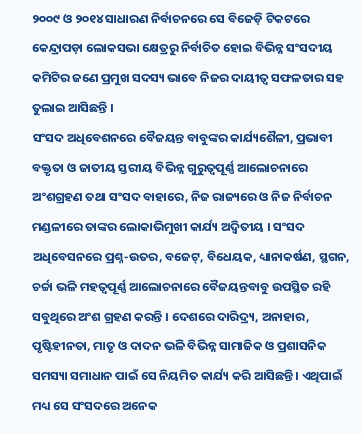୨୦୦୯ ଓ ୨୦୧୪ ସାଧାରଣ ନିର୍ବାଚନରେ ସେ ବିଜେଡ଼ି ଟିକଟରେ କେନ୍ଦ୍ରାପଡ଼ା ଲୋକସଭା କ୍ଷେତ୍ରରୁ ନିର୍ବାଚିତ ହୋଇ ବିଭିନ୍ନ ସଂସଦୀୟ କମିଟିର ଜଣେ ପ୍ରମୁଖ ସଦସ୍ୟ ଭାବେ ନିଜର ଦାୟୀତ୍ୱ ସଫଳତାର ସହ ତୁଲାଇ ଆସିଛନ୍ତି ।
ସଂସଦ ଅଧିବେଶନରେ ବୈଜୟନ୍ତ ବାବୁଙ୍କର କାର୍ଯ୍ୟଶୈଳୀ, ପ୍ରଭାବୀ ବକ୍ତୃତା ଓ ଜାତୀୟ ସ୍ତରୀୟ ବିଭିନ୍ନ ଗୁରୁତ୍ୱପୂର୍ଣ୍ଣ ଆଲୋଚନାରେ ଅଂଶଗ୍ରହଣ ତଥା ସଂସଦ ବାହାରେ, ନିଜ ରାଜ୍ୟରେ ଓ ନିଜ ନିର୍ବାଚନ ମଣ୍ଡଳୀରେ ତାଙ୍କର ଲୋକାଭିମୁଖୀ କାର୍ଯ୍ୟ ଅଦ୍ୱିତୀୟ । ସଂସଦ ଅଧିବେସନରେ ପ୍ରଶ୍ନ-ଉତର, ବଜେଟ୍, ବିଧେୟକ, ଧ୍ୟାନାକର୍ଷଣ, ସ୍ଥଗନ, ଚର୍ଚ୍ଚା ଭଳି ମହତ୍ୱପୂର୍ଣ୍ଣ ଆଲୋଚନାରେ ବୈଜୟନ୍ତବାବୁ ଉପସ୍ଥିତ ରହି ସବୁଥିରେ ଅଂଶ ଗ୍ରହଣ କରନ୍ତି । ଦେଶରେ ଦାରିଦ୍ର୍ୟ, ଅନାହାର, ପୃଷ୍ଟିହୀନତା, ମାତୃ ଓ ଦାଦନ ଭଳି ବିଭିନ୍ନ ସାମାଜିକ ଓ ପ୍ରଶାସନିକ ସମସ୍ୟା ସମାଧାନ ପାଇଁ ସେ ନିୟମିତ କାର୍ଯ୍ୟ କରି ଆସିଛନ୍ତି । ଏଥିପାଇଁ ମଧ୍ୟ ସେ ସଂସଦରେ ଅନେକ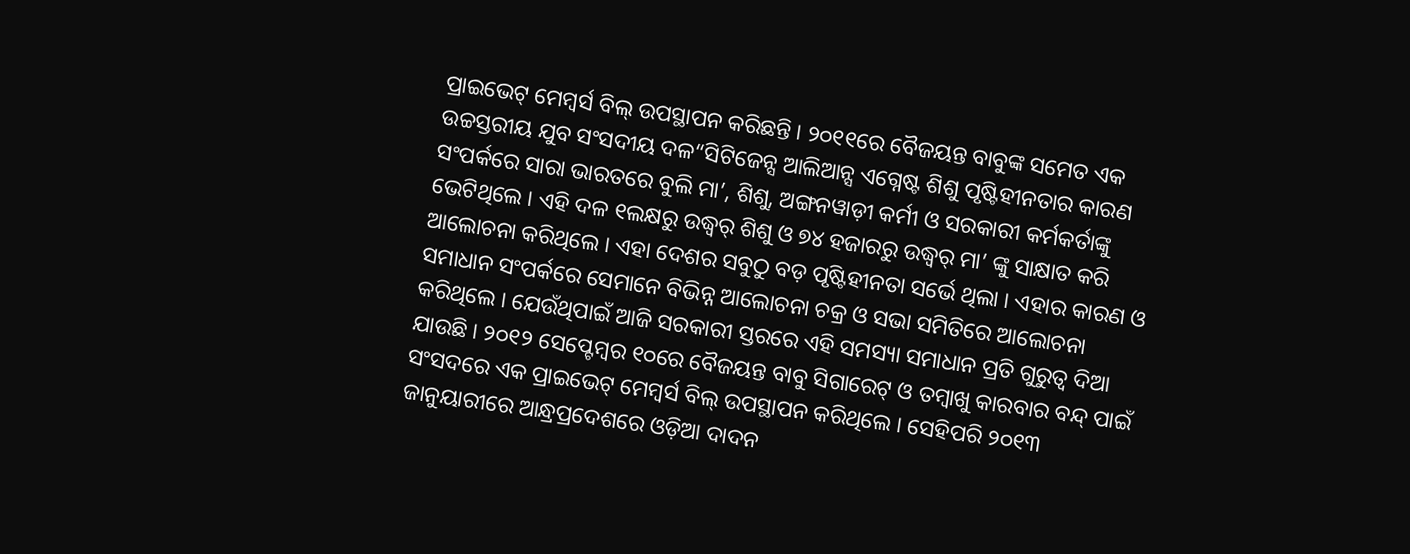ପ୍ରାଇଭେଟ୍ ମେମ୍ବର୍ସ ବିଲ୍ ଉପସ୍ଥାପନ କରିଛନ୍ତି । ୨୦୧୧ରେ ବୈଜୟନ୍ତ ବାବୁଙ୍କ ସମେତ ଏକ ଉଚ୍ଚସ୍ତରୀୟ ଯୁବ ସଂସଦୀୟ ଦଳ“ସିଟିଜେନ୍ସ ଆଲିଆନ୍ସ ଏଗ୍ନେଷ୍ଟ ଶିଶୁ ପୃଷ୍ଟିହୀନତାର କାରଣ ସଂପର୍କରେ ସାରା ଭାରତରେ ବୁଲି ମା’, ଶିଶୁ, ଅଙ୍ଗନୱାଡ଼ୀ କର୍ମୀ ଓ ସରକାରୀ କର୍ମକର୍ତାଙ୍କୁ ଭେଟିଥିଲେ । ଏହି ଦଳ ୧ଲକ୍ଷରୁ ଉଦ୍ଧ୍ୱର୍ ଶିଶୁ ଓ ୭୪ ହଜାରରୁ ଉଦ୍ଧ୍ୱର୍ ମା’ ଙ୍କୁ ସାକ୍ଷାତ କରି ଆଲୋଚନା କରିଥିଲେ । ଏହା ଦେଶର ସବୁଠୁ ବଡ଼ ପୃଷ୍ଟିହୀନତା ସର୍ଭେ ଥିଲା । ଏହାର କାରଣ ଓ ସମାଧାନ ସଂପର୍କରେ ସେମାନେ ବିଭିନ୍ନ ଆଲୋଚନା ଚକ୍ର ଓ ସଭା ସମିତିରେ ଆଲୋଚନା କରିଥିଲେ । ଯେଉଁଥିପାଇଁ ଆଜି ସରକାରୀ ସ୍ତରରେ ଏହି ସମସ୍ୟା ସମାଧାନ ପ୍ରତି ଗୁରୁତ୍ୱ ଦିଆ ଯାଉଛି । ୨୦୧୨ ସେପ୍ଟେମ୍ବର ୧୦ରେ ବୈଜୟନ୍ତ ବାବୁ ସିଗାରେଟ୍ ଓ ତମ୍ବାଖୁ କାରବାର ବନ୍ଦ୍ ପାଇଁ ସଂସଦରେ ଏକ ପ୍ରାଇଭେଟ୍ ମେମ୍ବର୍ସ ବିଲ୍ ଉପସ୍ଥାପନ କରିଥିଲେ । ସେହିପରି ୨୦୧୩ ଜାନୁୟାରୀରେ ଆନ୍ଧ୍ରପ୍ରଦେଶରେ ଓଡ଼ିଆ ଦାଦନ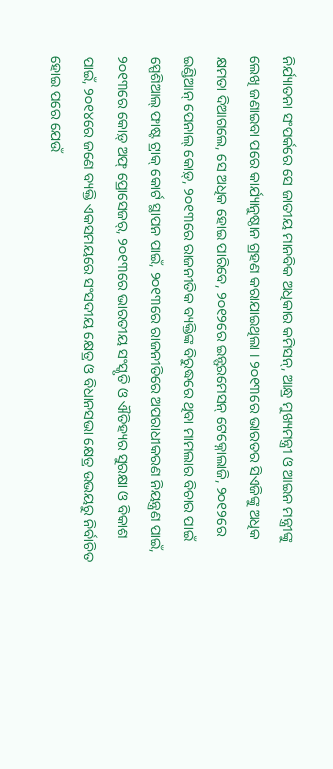ନିର୍ଯ୍ୟାତନା ସଂପର୍କରେ ସେ ଜାତୀୟ ମାନବିକ ଅଧିକାର କମିସନ୍, ଆନ୍ଧ୍ର ମୁଖ୍ୟମନ୍ତ୍ରୀ ଓ ଆଇନ ମନ୍ତ୍ରୀଙ୍କୁ ଲେଖି ଜଣାଇବା ପରେ କାର୍ଯ୍ୟାନୁଷ୍ଠାନ ଗ୍ରହଣ କରାଯାଇଥିଲା । ୨୦୧୩ରେ ଭାରତର ସିଏଜିଙ୍କୁ ଅଧିକ କ୍ଷମତା ଦିଆଗଲେ, ସେ ଅଧିକ ହୋଇ ପାରିବେ, ୨୦୧୨ରେ ଇନ୍ଫରମେସନ୍ ଟେକ୍ନୋଲାଜି, ୨୦୧୨ରେ ଇଣ୍ଡିଆନ୍ ପେନାଲ୍ କୋଡ଼୍, ୨୦୧୩ରେ ରାଜନୀତିକ ବ୍ୟକ୍ତିଙ୍କ ବିରୁଦ୍ଧରେ ଥିବା ମାମଲାର ବିଚାର ପାଇଁ ସ୍ପେଶିଆଲ୍ ଫାଷ୍ଟ ଟ୍ରାକ୍ କୋର୍ଟ ସ୍ଥାପନ ପାଇଁ, ୨୦୧୩ରେ ରାଜନୀତିରେ ଅପରାଧୀକରଣ ନିୟନ୍ତ୍ରଣ ପାଇଁ, ୨୦୧୩ରେ କୋଡ଼୍ ଅଫ୍ ପ୍ରୋସେଜର୍, ୨୦୧୩ରେ ଭାରତୀୟ ସଂସ୍କୃତି ଓ ଐତିହ୍ୟର ସୁରକ୍ଷା ଓ ବିକାଶ ପାଇଁ, ୨୦୧୪ରେ ଜଣେ ବ୍ୟକ୍ତି ଏକସମୟରେ ସଂସଦୀୟ କ୍ଷେତ୍ର ଓ ବିଧାନସଭା କ୍ଷେତ୍ର ଉଭୟରୁ ନିର୍ବାଚିତ ହୋଇ ପରେ ଯେଉଁ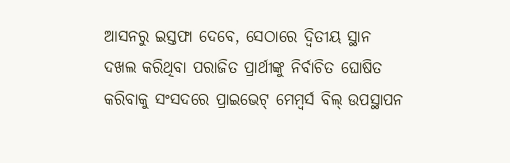ଆସନରୁ ଇସ୍ତଫା ଦେବେ, ସେଠାରେ ଦ୍ୱିତୀୟ ସ୍ଥାନ ଦଖଲ କରିଥିବା ପରାଜିତ ପ୍ରାର୍ଥୀଙ୍କୁ ନିର୍ବାଚିତ ଘୋଷିତ କରିବାକୁ ସଂସଦରେ ପ୍ରାଇଭେଟ୍ ମେମ୍ବର୍ସ ବିଲ୍ ଉପସ୍ଥାପନ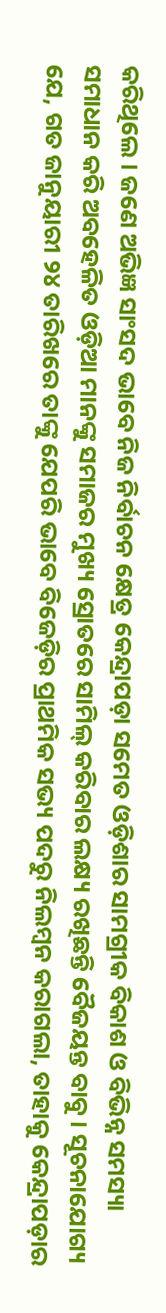କରିଥିଲେ । ଜଣେ ଅଭିଜ୍ଞ ସାଂସଦ ଭାବେ ନିଜ ନିର୍ବାଚନ କ୍ଷେତ୍ର କେନ୍ଦ୍ରାପଡ଼ା ସମେତ ଓଡ଼ିଶାର ସାମଗ୍ରୀକ ବିକାଶ ଓ ବିଭିନ୍ନ ସମସ୍ୟା ସମାଧାନ କରି ଅବହେଳିତ ଓଡ଼ିଆ ମାନଙ୍କୁ ସମାଜର ମୁଖ୍ୟ ସ୍ରୋତରେ ସାମିଲ୍ କରିବାର ଲକ୍ଷ୍ୟ ରଖିଛନ୍ତି ବୈଜୟନ୍ତ ବାବୁ । ସୂଚନାଯୋଗ୍ୟ ଯେ, ଗତ ଜାନୁୟାରୀ ୨୪ ତାରିଖରେ ତାଙ୍କୁ ଯେପରି ଭାବେ ବିଜେଡ଼ିର ପ୍ରାଥମିକ ସଭ୍ୟ ପଦରୁ ନିଲମ୍ବନ କରାଗଲା, ତାହାକୁ କେନ୍ଦ୍ରାପଡ଼ାର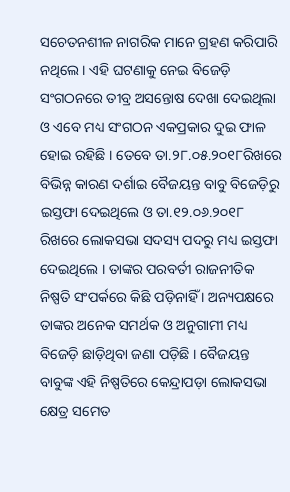ସଚେତନଶୀଳ ନାଗରିକ ମାନେ ଗ୍ରହଣ କରିପାରି ନଥିଲେ । ଏହି ଘଟଣାକୁ ନେଇ ବିଜେଡ଼ି ସଂଗଠନରେ ତୀବ୍ର ଅସନ୍ତୋଷ ଦେଖା ଦେଇଥିଲା ଓ ଏବେ ମଧ୍ୟ ସଂଗଠନ ଏକପ୍ରକାର ଦୁଇ ଫାଳ ହୋଇ ରହିଛି । ତେବେ ତା.୨୮.୦୫.୨୦୧୮ରିଖରେ ବିଭିନ୍ନ କାରଣ ଦର୍ଶାଇ ବୈଜୟନ୍ତ ବାବୁ ବିଜେଡ଼ିରୁ ଇସ୍ତଫା ଦେଇଥିଲେ ଓ ତା.୧୨.୦୬.୨୦୧୮ ରିଖରେ ଲୋକସଭା ସଦସ୍ୟ ପଦରୁ ମଧ୍ୟ ଇସ୍ତଫା ଦେଇଥିଲେ । ତାଙ୍କର ପରବର୍ତୀ ରାଜନୀତିକ ନିଷ୍ପତି ସଂପର୍କରେ କିଛି ପଡ଼ିନାହିଁ । ଅନ୍ୟପକ୍ଷରେ ତାଙ୍କର ଅନେକ ସମର୍ଥକ ଓ ଅନୁଗାମୀ ମଧ୍ୟ ବିଜେଡ଼ି ଛାଡ଼ିଥିବା ଜଣା ପଡ଼ିଛି । ବୈଜୟନ୍ତ ବାବୁଙ୍କ ଏହି ନିଷ୍ପତିରେ କେନ୍ଦ୍ରାପଡ଼ା ଲୋକସଭା କ୍ଷେତ୍ର ସମେତ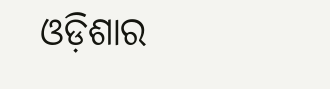ଓଡ଼ିଶାର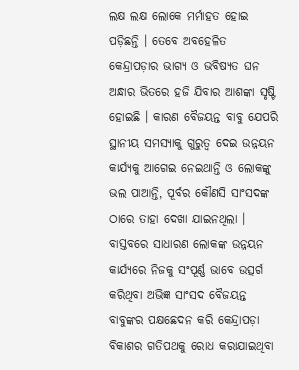ଲକ୍ଷ ଲକ୍ଷ ଲୋକେ ମର୍ମାହତ ହୋଇ ପଡ଼ିଛନ୍ତି । ତେବେ ଅବହେଳିତ କେନ୍ଦ୍ରାପଡ଼ାର ଭାଗ୍ୟ ଓ ଭବିଷ୍ୟତ ଘନ ଅନ୍ଧାର ଭିତରେ ହଜି ଯିବାର ଆଶଙ୍କା ସୃଷ୍ଟି ହୋଇଛି । କାରଣ ବୈଜୟନ୍ତ ବାବୁ ଯେପରି ସ୍ଥାନୀୟ ସମସ୍ୟାକୁ ଗୁରୁତ୍ୱ ଦେଇ ଉନ୍ନୟନ କାର୍ଯ୍ୟକୁ ଆଗେଇ ନେଇଥାନ୍ତି ଓ ଲୋକଙ୍କୁ ଭଲ ପାଆନ୍ତି, ପୂର୍ବର କୌଣସି ସାଂସଦଙ୍କ ଠାରେ ତାହା ଦେଖା ଯାଇନଥିଲା । ବାସ୍ତବରେ ସାଧାରଣ ଲୋକଙ୍କ ଉନ୍ନୟନ କାର୍ଯ୍ୟରେ ନିଜକୁ ସଂପୂର୍ଣ୍ଣ ଭାବେ ଉତ୍ସର୍ଗ କରିଥିବା ଅଭିଜ୍ଞ ସାଂସଦ ବୈଜୟନ୍ତ ବାବୁଙ୍କର ପକ୍ଷଛେଦନ କରି କେନ୍ଦ୍ରାପଡ଼ା ବିକାଶର ଗତିପଥକୁ ରୋଧ କରାଯାଇଥିବା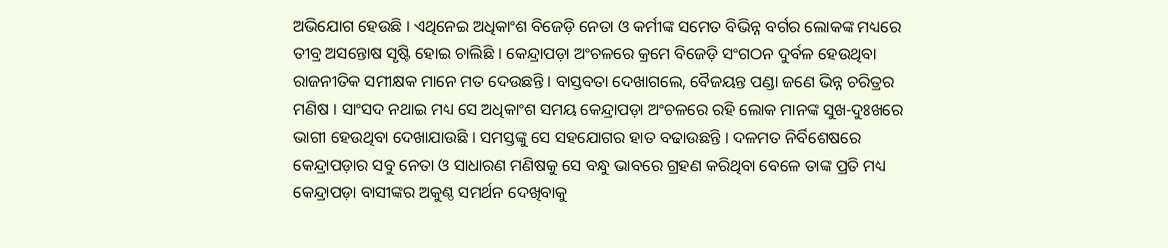ଅଭିଯୋଗ ହେଉଛି । ଏଥିନେଇ ଅଧିକାଂଶ ବିଜେଡ଼ି ନେତା ଓ କର୍ମୀଙ୍କ ସମେତ ବିଭିନ୍ନ ବର୍ଗର ଲୋକଙ୍କ ମଧ୍ୟରେ ତୀବ୍ର ଅସନ୍ତୋଷ ସୃଷ୍ଟି ହୋଇ ଚାଲିଛି । କେନ୍ଦ୍ରାପଡ଼ା ଅଂଚଳରେ କ୍ରମେ ବିଜେଡ଼ି ସଂଗଠନ ଦୁର୍ବଳ ହେଉଥିବା ରାଜନୀତିକ ସମୀକ୍ଷକ ମାନେ ମତ ଦେଉଛନ୍ତି । ବାସ୍ତବତା ଦେଖାଗଲେ, ବୈଜୟନ୍ତ ପଣ୍ଡା ଜଣେ ଭିନ୍ନ ଚରିତ୍ରର ମଣିଷ । ସାଂସଦ ନଥାଇ ମଧ୍ୟ ସେ ଅଧିକାଂଶ ସମୟ କେନ୍ଦ୍ରାପଡ଼ା ଅଂଚଳରେ ରହି ଲୋକ ମାନଙ୍କ ସୁଖ-ଦୁଃଖରେ ଭାଗୀ ହେଉଥିବା ଦେଖାଯାଉଛି । ସମସ୍ତଙ୍କୁ ସେ ସହଯୋଗର ହାତ ବଢାଉଛନ୍ତି । ଦଳମତ ନିର୍ବିଶେଷରେ କେନ୍ଦ୍ରାପଡ଼ାର ସବୁ ନେତା ଓ ସାଧାରଣ ମଣିଷକୁ ସେ ବନ୍ଧୁ ଭାବରେ ଗ୍ରହଣ କରିଥିବା ବେଳେ ତାଙ୍କ ପ୍ରତି ମଧ୍ୟ କେନ୍ଦ୍ରାପଡ଼ା ବାସୀଙ୍କର ଅକୁଣ୍ଠ ସମର୍ଥନ ଦେଖିବାକୁ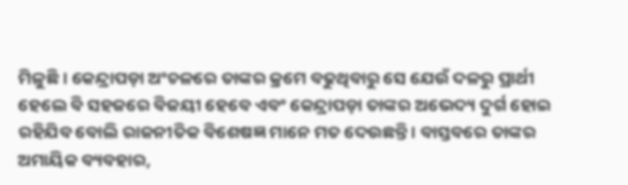ମିଳୁଛି । କେନ୍ଦ୍ରାପଡ଼ା ଅଂଚଳରେ ତାଙ୍କର କ୍ରମେ ବଢୁଥିବାରୁ ସେ ଯେଉଁ ଦଳରୁ ପ୍ରାର୍ଥୀ ହେଲେ ବି ସହଜରେ ବିଜୟୀ ହେବେ ଏବଂ କେନ୍ଦ୍ରାପଡ଼ା ତାଙ୍କର ଅଭେଦ୍ୟ ଦୁର୍ଗ ହୋଇ ରହିଯିବ ବୋଲି ରାଜନୀତିକ ବିଶେଷଜ୍ଞ ମାନେ ମତ ଦେଉଛନ୍ତି । ବାସ୍ତବରେ ତାଙ୍କର ଅମାୟିକ ବ୍ୟବହାର,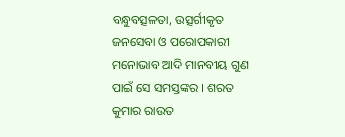ବନ୍ଧୁବତ୍ସଳତା, ଉତ୍ସର୍ଗୀକୃତ ଜନସେବା ଓ ପରୋପକାରୀ ମନୋଭାବ ଆଦି ମାନବୀୟ ଗୁଣ ପାଇଁ ସେ ସମସ୍ତଙ୍କର । ଶରତ କୁମାର ରାଉତ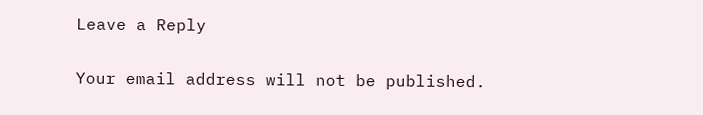Leave a Reply

Your email address will not be published.